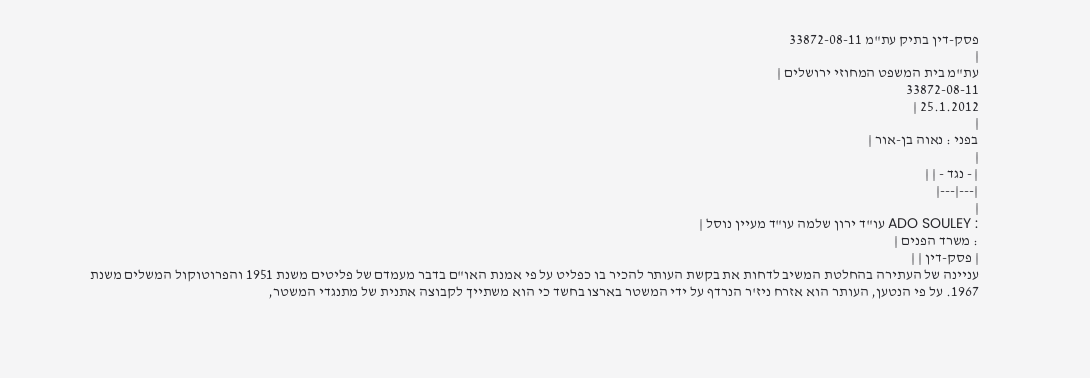פסק-דין בתיק עת"מ 33872-08-11
|
עת"מ בית המשפט המחוזי ירושלים |
33872-08-11
25.1.2012 |
|
בפני : נאוה בן-אור |
|
| - נגד - | |
|---|---|
|
: ADO SOULEY עו"ד ירון שלמה עו"ד מעיין נוסל |
: משרד הפנים |
| פסק-דין | |
עניינה של העתירה בהחלטת המשיב לדחות את בקשת העותר להכיר בו כפליט על פי אמנת האו"ם בדבר מעמדם של פליטים משנת 1951 והפרוטוקול המשלים משנת 1967. על פי הנטען, העותר הוא אזרח ניז'ר הנרדף על ידי המשטר בארצו בחשד כי הוא משתייך לקבוצה אתנית של מתנגדי המשטר,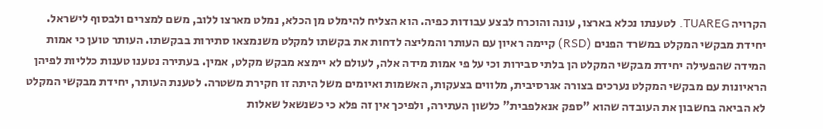הקרויה TUAREG. לטענתו נכלא בארצו, עונה והוכרח לבצע עבודות כפיה. הוא הצליח להימלט מן הכלא, נמלט מארצו ללוב, משם למצרים ולבסוף לישראל. יחידת מבקשי המקלט במשרד הפנים (RSD) קיימה ראיון עם העותר והמליצה לדחות את בקשתו למקלט משנמצאו סתירות בבקשתו. העותר טוען כי אמות המידה שהפעילה יחידת מבקשי המקלט הן בלתי סבירות וכי על פי אמות מידה אלה, לעולם לא יימצא מבקש מקלט, אמין. בעתירה נטענו טענות כלליות לפיהן הראיונות עם מבקשי המקלט נערכים בצורה אגרסיבית, מלווים בצעקות, האשמות ואיומים משל היתה זו חקירת משטרה. לטענת העותר, יחידת מבקשי המקלט לא הביאה בחשבון את העובדה שהוא "ספק אנאלפבית" כלשון העתירה, ולפיכך אין זה פלא כי כשנשאל שאלות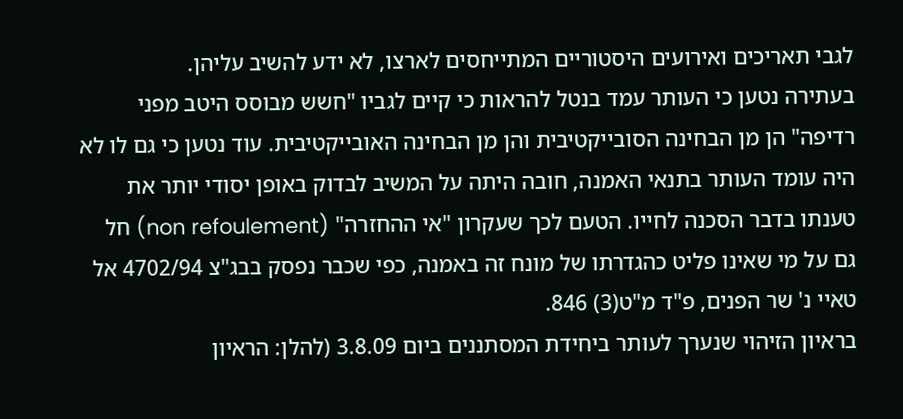לגבי תאריכים ואירועים היסטוריים המתייחסים לארצו, לא ידע להשיב עליהן.
בעתירה נטען כי העותר עמד בנטל להראות כי קיים לגביו "חשש מבוסס היטב מפני רדיפה" הן מן הבחינה הסובייקטיבית והן מן הבחינה האובייקטיבית. עוד נטען כי גם לו לא היה עומד העותר בתנאי האמנה, חובה היתה על המשיב לבדוק באופן יסודי יותר את טענתו בדבר הסכנה לחייו. הטעם לכך שעקרון "אי ההחזרה" (non refoulement) חל גם על מי שאינו פליט כהגדרתו של מונח זה באמנה, כפי שכבר נפסק בבג"צ 4702/94 אל טאיי נ' שר הפנים, פ"ד מ"ט(3) 846.
בראיון הזיהוי שנערך לעותר ביחידת המסתננים ביום 3.8.09 (להלן: הראיון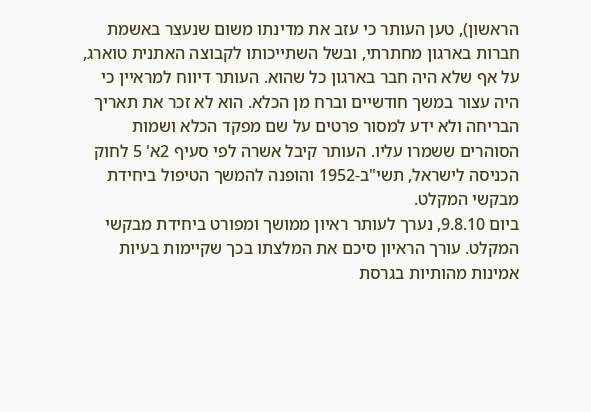הראשון), טען העותר כי עזב את מדינתו משום שנעצר באשמת חברות בארגון מחתרתי, ובשל השתייכותו לקבוצה האתנית טוארג, על אף שלא היה חבר בארגון כל שהוא. העותר דיווח למראיין כי היה עצור במשך חודשיים וברח מן הכלא. הוא לא זכר את תאריך הבריחה ולא ידע למסור פרטים על שם מפקד הכלא ושמות הסוהרים ששמרו עליו. העותר קיבל אשרה לפי סעיף 2א' 5 לחוק הכניסה לישראל, תשי"ב-1952 והופנה להמשך הטיפול ביחידת מבקשי המקלט.
ביום 9.8.10, נערך לעותר ראיון ממושך ומפורט ביחידת מבקשי המקלט. עורך הראיון סיכם את המלצתו בכך שקיימות בעיות אמינות מהותיות בגרסת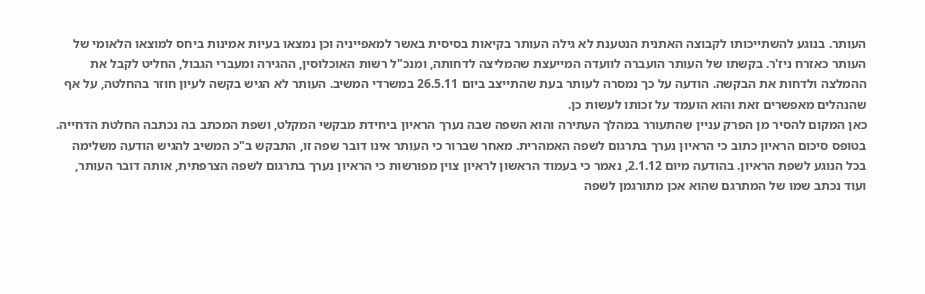העותר. בנוגע להשתייכותו לקבוצה האתנית הנטענת לא גילה העותר בקיאות בסיסית באשר למאפייניה וכן נמצאו בעיות אמינות ביחס למוצאו הלאומי של העותר כאזרח ניז'ר. בקשתו של העותר הועברה לוועדה המייעצת שהמליצה לדחותה, ומנכ"ל רשות האוכלוסין, ההגירה ומעברי הגבול, החליט לקבל את ההמלצה ולדחות את הבקשה. הודעה על כך נמסרה לעותר בעת שהתייצב ביום 26.5.11 במשרדי המשיב. העותר לא הגיש בקשה לעיון חוזר בהחלטה, על אף שהנהלים מאפשרים זאת והוא הועמד על זכותו לעשות כן.
כאן המקום להסיר מן הפרק עניין שהתעורר במהלך העתירה והוא השפה שבה נערך הראיון ביחידת מבקשי המקלט, ושפת המכתב בה נכתבה החלטת הדחייה. בטופס סיכום הראיון כתוב כי הראיון נערך בתרגום לשפה האמהרית. מאחר שברור כי העותר אינו דובר שפה זו, התבקש ב"כ המשיב להגיש הודעה משלימה בכל הנוגע לשפת הראיון. בהודעה מיום 2.1.12, נאמר כי בעמוד הראשון לראיון צוין מפורשות כי הראיון נערך בתרגום לשפה הצרפתית, אותה דובר העותר, ועוד נכתב שמו של המתרגם שהוא אכן מתורגמן לשפה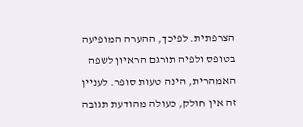הצרפתית. לפיכך, ההערה המופיעה בטופס ולפיה תורגם הראיון לשפה האמהרית, הינה טעות סופר. לעניין זה אין חולק, כעולה מהודעת תגובה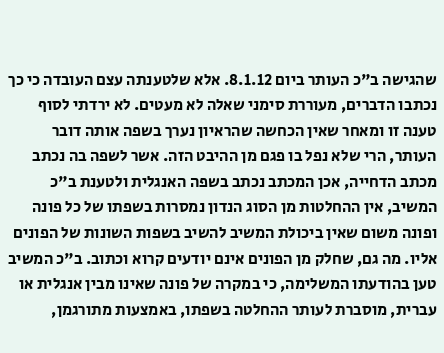שהגישה ב"כ העותר ביום 8.1.12. אלא שלטענתה עצם העובדה כי כך נכתבו הדברים, מעוררת סימני שאלה לא מעטים. לא ירדתי לסוף טענה זו ומאחר שאין הכחשה שהראיון נערך בשפה אותה דובר העותר, הרי שלא נפל בו פגם מן ההיבט הזה. אשר לשפה בה נכתב מכתב הדחייה, אכן המכתב נכתב בשפה האנגלית ולטענת ב"כ המשיב, אין ההחלטות מן הסוג הנדון נמסרות בשפתו של כל פונה ופונה משום שאין ביכולת המשיב להשיב בשפות השונות של הפונים אליו. מה גם, שחלק מן הפונים אינם יודעים קרוא וכתוב. ב"כ המשיב טען בהודעתו המשלימה, כי במקרה של פונה שאינו מבין אנגלית או עברית, מוסברת לעותר ההחלטה בשפתו, באמצעות מתורגמן,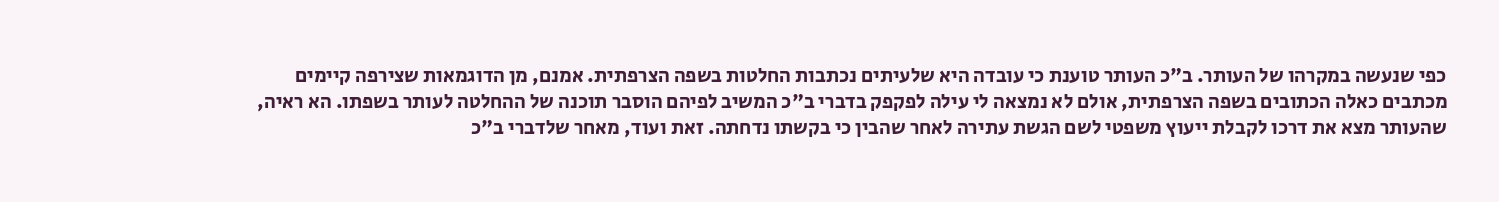כפי שנעשה במקרהו של העותר. ב"כ העותר טוענת כי עובדה היא שלעיתים נכתבות החלטות בשפה הצרפתית. אמנם, מן הדוגמאות שצירפה קיימים מכתבים כאלה הכתובים בשפה הצרפתית, אולם לא נמצאה לי עילה לפקפק בדברי ב"כ המשיב לפיהם הוסבר תוכנה של ההחלטה לעותר בשפתו. הא ראיה, שהעותר מצא את דרכו לקבלת ייעוץ משפטי לשם הגשת עתירה לאחר שהבין כי בקשתו נדחתה. זאת ועוד, מאחר שלדברי ב"כ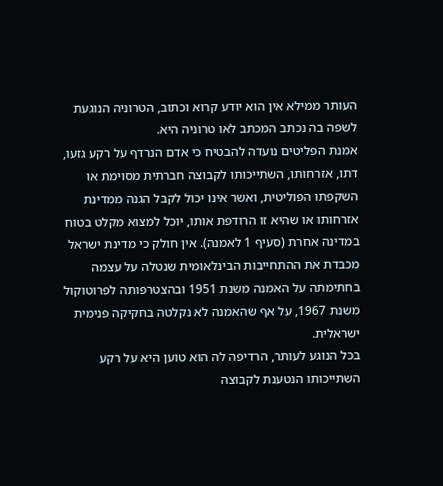העותר ממילא אין הוא יודע קרוא וכתוב, הטרוניה הנוגעת לשפה בה נכתב המכתב לאו טרוניה היא.
אמנת הפליטים נועדה להבטיח כי אדם הנרדף על רקע גזעו, דתו, אזרחותו, השתייכותו לקבוצה חברתית מסוימת או השקפתו הפוליטית, ואשר אינו יכול לקבל הגנה ממדינת אזרחותו או שהיא זו הרודפת אותו, יוכל למצוא מקלט בטוח במדינה אחרת (סעיף 1 לאמנה). אין חולק כי מדינת ישראל מכבדת את ההתחייבות הבינלאומית שנטלה על עצמה בחתימתה על האמנה משנת 1951 ובהצטרפותה לפרוטוקול משנת 1967, על אף שהאמנה לא נקלטה בחקיקה פנימית ישראלית.
בכל הנוגע לעותר, הרדיפה לה הוא טוען היא על רקע השתייכותו הנטענת לקבוצה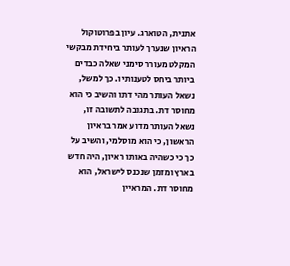אתנית, הטוארג. עיון בפרוטוקול הראיון שנערך לעותר ביחידת מבקשי המקלט מעורר סימני שאלה כבדים ביותר ביחס לטענותיו. כך למשל, נשאל העותר מהי דתו והשיב כי הוא מחוסר דת. בתגובה לתשובה זו, נשאל העותר מדוע אמר בראיון הראשון, כי הוא מוסלמי, והשיב על כך כי כשהיה באותו ראיון, היה חדש בארץ ומזמן שנכנס לישראל, הוא מחוסר דת. המראיין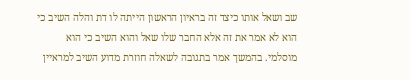שב ושאל אותו כיצד זה בראיון הראשון הייתה לו דת והלה השיב כי הוא לא אמר את זה אלא החבר שלו שאל והוא השיב כי הוא מוסלמי. בהמשך אמר בתגובה לשאלה חוזרת מדוע השיב למראיין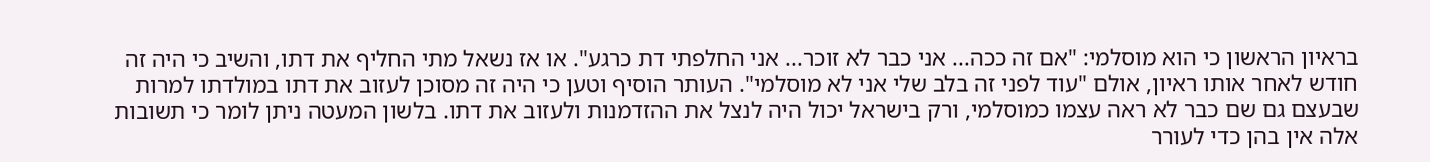בראיון הראשון כי הוא מוסלמי: "אם זה ככה... אני כבר לא זוכר... אני החלפתי דת כרגע". או אז נשאל מתי החליף את דתו, והשיב כי היה זה חודש לאחר אותו ראיון, אולם "עוד לפני זה בלב שלי אני לא מוסלמי". העותר הוסיף וטען כי היה זה מסוכן לעזוב את דתו במולדתו למרות שבעצם גם שם כבר לא ראה עצמו כמוסלמי, ורק בישראל יכול היה לנצל את ההזדמנות ולעזוב את דתו. בלשון המעטה ניתן לומר כי תשובות אלה אין בהן כדי לעורר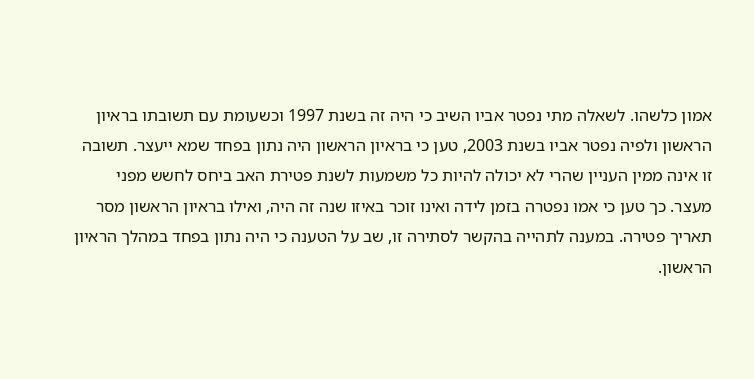אמון כלשהו. לשאלה מתי נפטר אביו השיב כי היה זה בשנת 1997 וכשעומת עם תשובתו בראיון הראשון ולפיה נפטר אביו בשנת 2003, טען כי בראיון הראשון היה נתון בפחד שמא ייעצר. תשובה זו אינה ממין העניין שהרי לא יכולה להיות כל משמעות לשנת פטירת האב ביחס לחשש מפני מעצר. כך טען כי אמו נפטרה בזמן לידה ואינו זוכר באיזו שנה זה היה, ואילו בראיון הראשון מסר תאריך פטירה. במענה לתהייה בהקשר לסתירה זו, שב על הטענה כי היה נתון בפחד במהלך הראיון הראשון.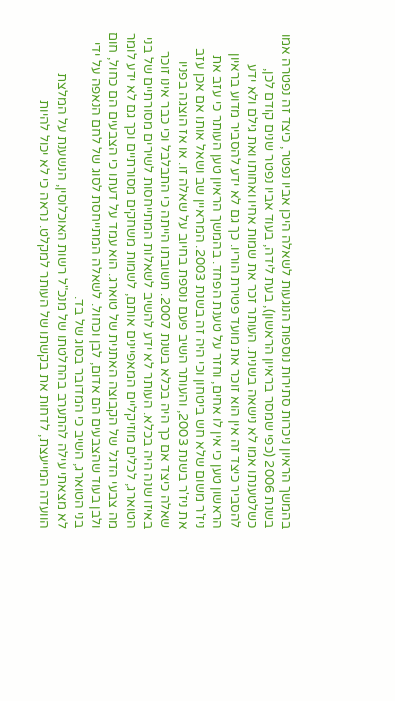בהמשך הראיון ניכרות סתירות נוספות הנוגעות לשאלה היכן אביו נפטר, כיצד זה נפטרה אמו בשנת 2006 (כפי שמסר בראיון הראשון), בעת לידה, בעוד אביו נפטר שנים קודם לכן, כשלטענתו אמו לא נישאה בשנית. העותר זכר את שמות אחיו ואחותו ואת גילם ולא ידע להסביר כיצד זה אין הוא זוכר את מועד פטירת הוריו. כך גם לא ידע להסביר מדוע בראיון הראשון טען כי אין לו אחים, וחזר על טענת הפחד. בהמשך הראיון טען העותר כי עזב את ניז'ר משום שלא חש ביטחון וכי היה זה בשנת 2003. המראיין שב ושאל אותו אם אכן עזב את ניז'ר בשנת 2003, והעותר השיב פעם נוספת בחיוב על שאלה זו. או אז הוצגה בפניו שאלה כיצד אם כך היה בכלא בשנת 2007. תשובתו הייתה כי התבלבל וכי כבר אינו זוכר באיזו שנה היה בכלא. העותר לא ידע להשיב לשאלות המתייחסות לשירים מסורתיים של בני הטוארג, לכלים מוזיקליים המאפיינים אותם, לשמות משחקים מסורתיים וכך גם לא ידע לומר מה צבעי הדגל של הקבוצה האתנית של טוארג. הוא עמד על דעתו כי הצבעים הם כחול, חום ולבן בעוד שהצבעים הם אדום, לבן וכחול. לשאלה המתייחסת לסוג של לחם הנאפה על ידי בני הטוארג, השיב כי המדובר בסוג של בד.
לא מצאתי עילה להתערב בהחלטתו של מנכ"ל רשות האוכלוסין, הנשענת על המלצת הוועדה המייעצת, לדחות את בקשתו של העותר למקלט. נראה כי לא יכול להיות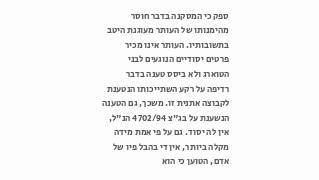ספק כי המסקנה בדבר חוסר מהימנותו של העותר מעוגנת היטב בתשובותיו. העותר אינו מכיר פרטים יסודיים הנוגעים לבני הטוארג ולא ביסס טענה בדבר רדיפה על רקע השתייכותו הנטענת לקבוצה אתנית זו. משכך, גם הטענה הנשענת על בג"צ 4702/94 הנ"ל, אין לה יסוד. גם על פי אמת מידה מקלה ביותר, אין די בהבל פיו של אדם, הטוען כי הוא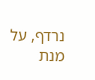נרדף, על מנת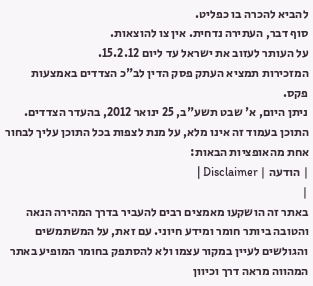להביא להכרה בו כפליט.
סוף דבר, העתירה נדחית. אין צו להוצאות.
על העותר לעזוב את ישראל עד ליום 15.2.12.
המזכירות תמציא העתק פסק הדין לב"כ הצדדים באמצעות פקס.
ניתן היום, א' שבט תשע"ב, 25 ינואר 2012, בהעדר הצדדים. התוכן בעמוד זה אינו מלא, על מנת לצפות בכל התוכן עליך לבחור אחת מהאופציות הבאות:
| הודעה | Disclaimer |
|
באתר זה הושקעו מאמצים רבים להעביר בדרך המהירה הנאה והטובה ביותר חומר ומידע חיוני. עם זאת, על המשתמשים והגולשים לעיין במקור עצמו ולא להסתפק בחומר המופיע באתר המהווה מראה דרך וכיוון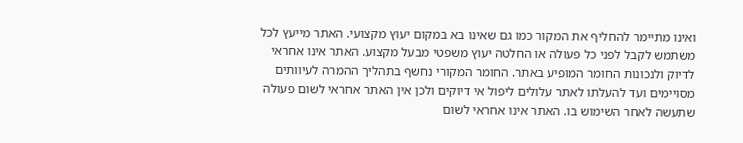ואינו מתיימר להחליף את המקור כמו גם שאינו בא במקום יעוץ מקצועי. האתר מייעץ לכל משתמש לקבל לפני כל פעולה או החלטה יעוץ משפטי מבעל מקצוע. האתר אינו אחראי לדיוק ולנכונות החומר המופיע באתר. החומר המקורי נחשף בתהליך ההמרה לעיוותים מסויימים ועד להעלתו לאתר עלולים ליפול אי דיוקים ולכן אין האתר אחראי לשום פעולה שתעשה לאחר השימוש בו. האתר אינו אחראי לשום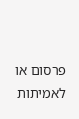פרסום או לאמיתות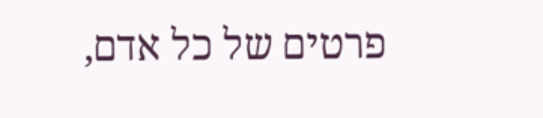פרטים של כל אדם,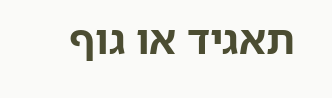תאגיד או גוף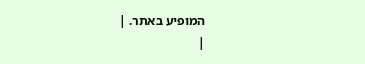המופיע באתר. |
|